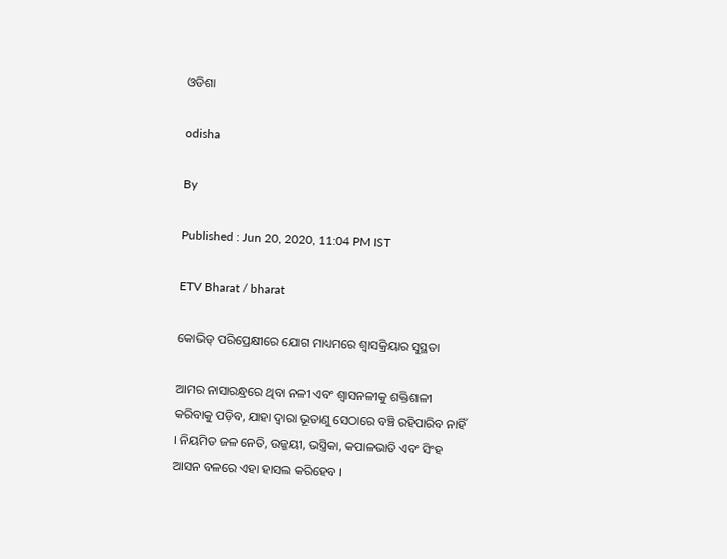ଓଡିଶା

odisha

By

Published : Jun 20, 2020, 11:04 PM IST

ETV Bharat / bharat

କୋଭିଡ୍‌ ପରିପ୍ରେକ୍ଷୀରେ ଯୋଗ ମାଧ୍ୟମରେ ଶ୍ବାସକ୍ରିୟାର ସୁସ୍ଥତା

ଆମର ନାସାରନ୍ଧ୍ରରେ ଥିବା ନଳୀ ଏବଂ ଶ୍ବାସନଳୀକୁ ଶକ୍ତିଶାଳୀ କରିବାକୁ ପଡ଼ିବ, ଯାହା ଦ୍ବାରା ଭୂତାଣୁ ସେଠାରେ ବଞ୍ଚି ରହିପାରିବ ନାହିଁ । ନିୟମିତ ଜଳ ନେତି, ଉଜ୍ଜୟୀ, ଭସ୍ତ୍ରିକା, କପାଳଭାତି ଏବଂ ସିଂହ ଆସନ ବଳରେ ଏହା ହାସଲ କରିହେବ ।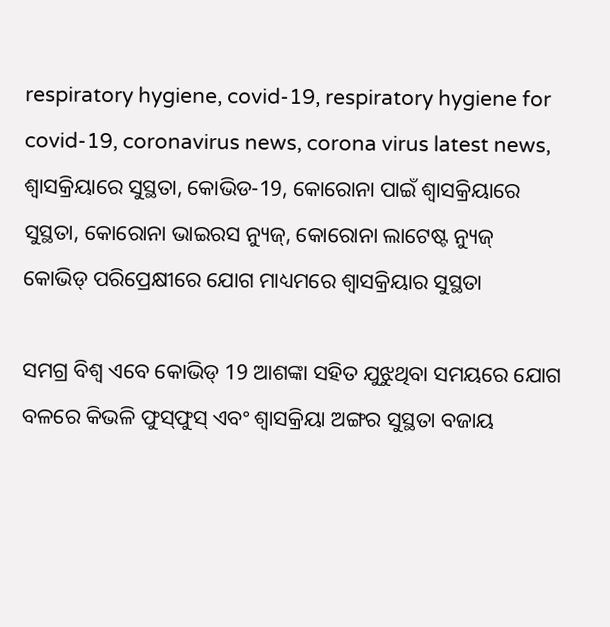respiratory hygiene, covid-19, respiratory hygiene for covid-19, coronavirus news, corona virus latest news, ଶ୍ବାସକ୍ରିୟାରେ ସୁସ୍ଥତା, କୋଭିଡ-19, କୋରୋନା ପାଇଁ ଶ୍ବାସକ୍ରିୟାରେ ସୁସ୍ଥତା, କୋରୋନା ଭାଇରସ ନ୍ୟୁଜ୍‌, କୋରୋନା ଲାଟେଷ୍ଟ ନ୍ୟୁଜ୍‌
କୋଭିଡ୍‌ ପରିପ୍ରେକ୍ଷୀରେ ଯୋଗ ମାଧ୍ୟମରେ ଶ୍ବାସକ୍ରିୟାର ସୁସ୍ଥତା

ସମଗ୍ର ବିଶ୍ବ ଏବେ କୋଭିଡ୍‌ 19 ଆଶଙ୍କା ସହିତ ଯୁଝୁଥିବା ସମୟରେ ଯୋଗ ବଳରେ କିଭଳି ଫୁସ୍‌ଫୁସ୍‌ ଏବଂ ଶ୍ବାସକ୍ରିୟା ଅଙ୍ଗର ସୁସ୍ଥତା ବଜାୟ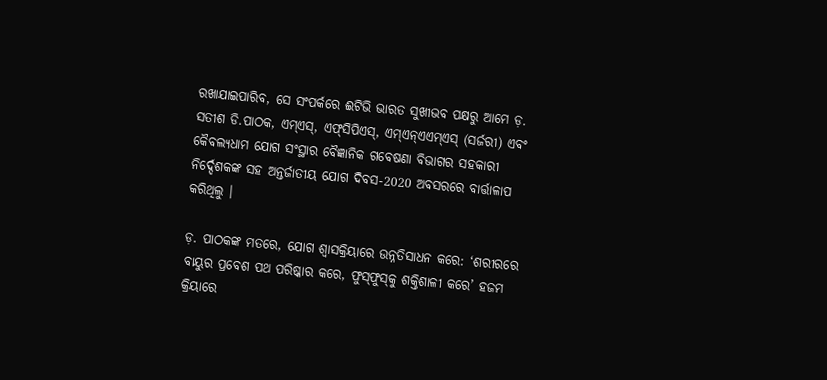ରଖାଯାଇପାରିବ, ସେ ସଂପର୍କରେ ଈଟିଭି ଭାରତ ସୁଖୀଭବ ପକ୍ଷରୁ ଆମେ ଡ଼. ସତୀଶ ଡି.ପାଠକ, ଏମ୍‌ଏସ୍‌, ଏଫ୍‌ସିପିଏସ୍‌, ଏମ୍‌ଏନ୍‌ଏଏମ୍‌ଏସ୍‌ (ସର୍ଜରୀ) ଏବଂ କୈବଲ୍ୟଧାମ ଯୋଗ ସଂସ୍ଥାର ବୈଜ୍ଞାନିକ ଗବେଷଣା ବିଭାଗର ସହକାରୀ ନିର୍ଦ୍ଦେଶକଙ୍କ ସହ ଅନ୍ତର୍ଜାତୀୟ ଯୋଗ ଦିବସ-2020 ଅବସରରେ ବାର୍ତ୍ତାଳାପ କରିଥିଲୁ ।

ଡ଼. ପାଠକଙ୍କ ମତରେ, ଯୋଗ ଶ୍ବାସକ୍ରିୟାରେ ଉନ୍ନତିସାଧନ କରେ: ‘ଶରୀରରେ ବାୟୁର ପ୍ରବେଶ ପଥ ପରିଷ୍କାର କରେ, ଫୁସ୍‌ଫୁସ୍‌କୁ ଶକ୍ତିଶାଳୀ କରେ’ ହଜମ କ୍ରିୟାରେ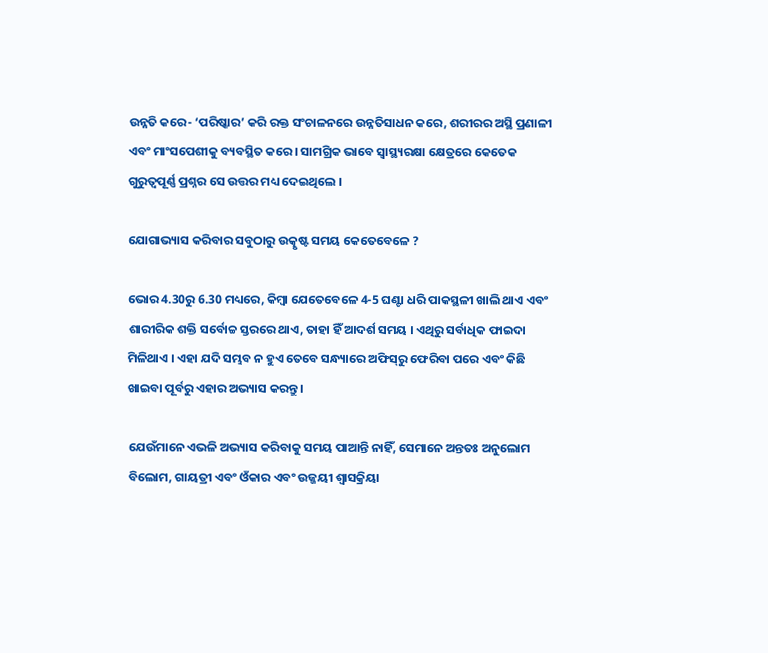ଉନ୍ନତି କରେ- ‘ପରିଷ୍କାର’ କରି ରକ୍ତ ସଂଚାଳନରେ ଉନ୍ନତିସାଧନ କରେ, ଶରୀରର ଅସ୍ଥି ପ୍ରଣାଳୀ ଏବଂ ମାଂସପେଶୀକୁ ବ୍ୟବସ୍ଥିତ କରେ । ସାମଗ୍ରିକ ଭାବେ ସ୍ବାସ୍ଥ୍ୟରକ୍ଷା କ୍ଷେତ୍ରରେ କେତେକ ଗୁରୁତ୍ବପୂର୍ଣ୍ଣ ପ୍ରଶ୍ନର ସେ ଉତ୍ତର ମଧ୍ୟ ଦେଇଥିଲେ ।

ଯୋଗାଭ୍ୟାସ କରିବାର ସବୁଠାରୁ ଉତ୍କୃଷ୍ଟ ସମୟ କେତେବେଳେ ?

ଭୋର 4.30ରୁ 6.30 ମଧ୍ୟରେ, କିମ୍ବା ଯେତେବେଳେ 4-5 ଘଣ୍ଟା ଧରି ପାକସ୍ଥଳୀ ଖାଲି ଥାଏ ଏବଂ ଶାରୀରିକ ଶକ୍ତି ସର୍ବୋଚ୍ଚ ସ୍ତରରେ ଥାଏ, ତାହା ହିଁ ଆଦର୍ଶ ସମୟ । ଏଥିରୁ ସର୍ବାଧିକ ଫାଇଦା ମିଳିଥାଏ । ଏହା ଯଦି ସମ୍ଭବ ନ ହୁଏ ତେବେ ସନ୍ଧ୍ୟାରେ ଅଫିସ୍‌ରୁ ଫେରିବା ପରେ ଏବଂ କିଛି ଖାଇବା ପୂର୍ବରୁ ଏହାର ଅଭ୍ୟାସ କରନ୍ତୁ ।

ଯେଉଁମାନେ ଏଭଳି ଅଭ୍ୟାସ କରିବାକୁ ସମୟ ପାଆନ୍ତି ନାହିଁ, ସେମାନେ ଅନ୍ତତଃ ଅନୁଲୋମ ବିଲୋମ, ଗାୟତ୍ରୀ ଏବଂ ଓଁକାର ଏବଂ ଉଜ୍ଜୟୀ ଶ୍ବାସକ୍ରିୟା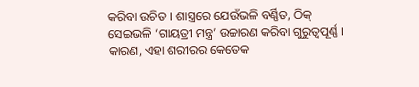କରିବା ଉଚିତ । ଶାସ୍ତ୍ରରେ ଯେଉଁଭଳି ବର୍ଣ୍ଣିତ, ଠିକ୍‌ ସେଇଭଳି ‘ଗାୟତ୍ରୀ ମନ୍ତ୍ର’ ଉଚ୍ଚାରଣ କରିବା ଗୁରୁତ୍ବପୂର୍ଣ୍ଣ । କାରଣ, ଏହା ଶରୀରର କେତେକ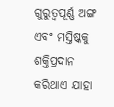ଗୁରୁତ୍ବପୂର୍ଣ୍ଣ ଅଙ୍ଗ ଏବଂ ମସ୍ତିଷ୍କକୁ ଶକ୍ତିପ୍ରଦାନ କରିଥାଏ ଯାହା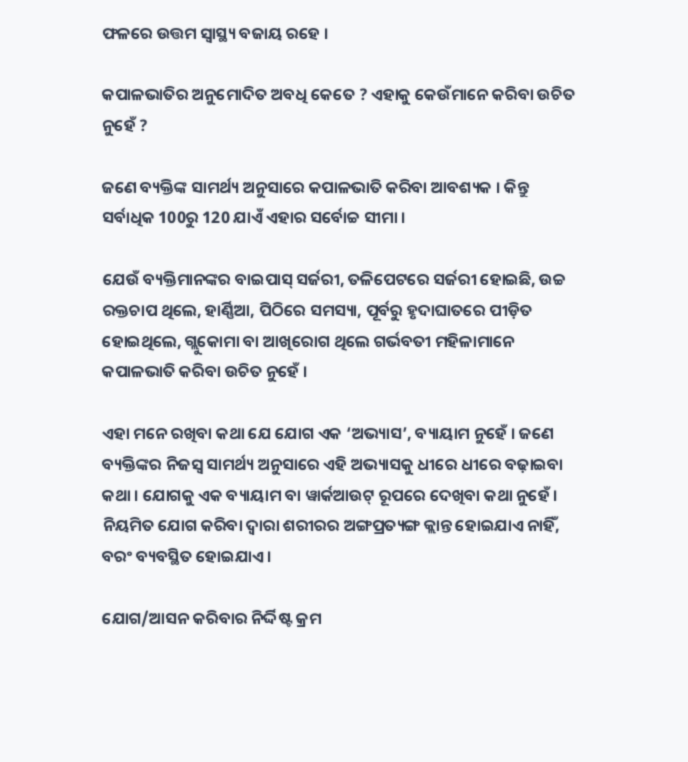ଫଳରେ ଉତ୍ତମ ସ୍ବାସ୍ଥ୍ୟ ବଜାୟ ରହେ ।

କପାଳଭାତିର ଅନୁମୋଦିତ ଅବଧି କେତେ ? ଏହାକୁ କେଉଁମାନେ କରିବା ଉଚିତ ନୁହେଁ ?

ଜଣେ ବ୍ୟକ୍ତିଙ୍କ ସାମର୍ଥ୍ୟ ଅନୁସାରେ କପାଳଭାତି କରିବା ଆବଶ୍ୟକ । କିନ୍ତୁ ସର୍ବାଧିକ 100ରୁ 120 ଯାଏଁ ଏହାର ସର୍ବୋଚ୍ଚ ସୀମା ।

ଯେଉଁ ବ୍ୟକ୍ତିମାନଙ୍କର ବାଇପାସ୍‌ ସର୍ଜରୀ, ତଳିପେଟରେ ସର୍ଜରୀ ହୋଇଛି, ଉଚ୍ଚ ରକ୍ତଚାପ ଥିଲେ, ହାର୍ଣ୍ଣିଆ, ପିଠିରେ ସମସ୍ୟା, ପୂର୍ବରୁ ହୃଦାଘାତରେ ପୀଡ଼ିତ ହୋଇଥିଲେ, ଗ୍ଲୁକୋମା ବା ଆଖିରୋଗ ଥିଲେ ଗର୍ଭବତୀ ମହିଳାମାନେ କପାଳଭାତି କରିବା ଉଚିତ ନୁହେଁ ।

ଏହା ମନେ ରଖିବା କଥା ଯେ ଯୋଗ ଏକ ‘ଅଭ୍ୟାସ’, ବ୍ୟାୟାମ ନୁହେଁ । ଜଣେ ବ୍ୟକ୍ତିଙ୍କର ନିଜସ୍ବ ସାମର୍ଥ୍ୟ ଅନୁସାରେ ଏହି ଅଭ୍ୟାସକୁ ଧୀରେ ଧୀରେ ବଢ଼ାଇବା କଥା । ଯୋଗକୁ ଏକ ବ୍ୟାୟାମ ବା ୱାର୍କଆଉଟ୍‌ ରୂପରେ ଦେଖିବା କଥା ନୁହେଁ । ନିୟମିତ ଯୋଗ କରିବା ଦ୍ବାରା ଶରୀରର ଅଙ୍ଗପ୍ରତ୍ୟଙ୍ଗ କ୍ଲାନ୍ତ ହୋଇଯାଏ ନାହିଁ, ବରଂ ବ୍ୟବସ୍ଥିତ ହୋଇଯାଏ ।

ଯୋଗ/ଆସନ କରିବାର ନିର୍ଦ୍ଦିଷ୍ଟ କ୍ରମ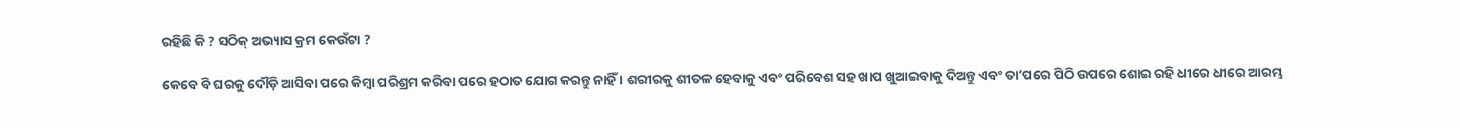ରହିଛି କି ? ସଠିକ୍‌ ଅଭ୍ୟାସ କ୍ରମ କେଉଁଟା ?

କେବେ ବି ଘରକୁ ଦୌଡ଼ି ଆସିବା ପରେ କିମ୍ବା ପରିଶ୍ରମ କରିବା ପରେ ହଠାତ ଯୋଗ କରନ୍ତୁ ନାହିଁ । ଶରୀରକୁ ଶୀତଳ ହେବାକୁ ଏବଂ ପରିବେଶ ସହ ଖାପ ଖୁଆଇବାକୁ ଦିଅନ୍ତୁ ଏବଂ ତା’ପରେ ପିଠି ଉପରେ ଶୋଇ ରହି ଧୀରେ ଧୀରେ ଆରମ୍ଭ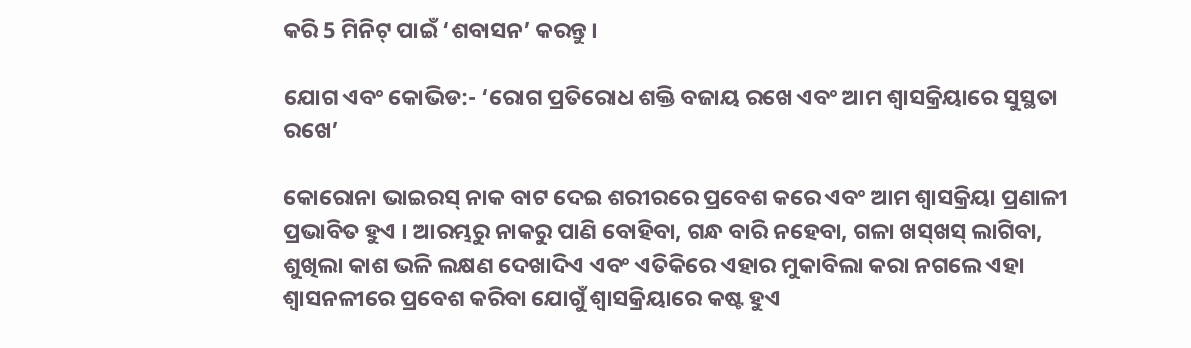କରି 5 ମିନିଟ୍‌ ପାଇଁ ‘ଶବାସନ’ କରନ୍ତୁ ।

ଯୋଗ ଏବଂ କୋଭିଡ:- ‘ରୋଗ ପ୍ରତିରୋଧ ଶକ୍ତି ବଜାୟ ରଖେ ଏବଂ ଆମ ଶ୍ବାସକ୍ରିୟାରେ ସୁସ୍ଥତା ରଖେ’

କୋରୋନା ଭାଇରସ୍‌ ନାକ ବାଟ ଦେଇ ଶରୀରରେ ପ୍ରବେଶ କରେ ଏବଂ ଆମ ଶ୍ବାସକ୍ରିୟା ପ୍ରଣାଳୀ ପ୍ରଭାବିତ ହୁଏ । ଆରମ୍ଭରୁ ନାକରୁ ପାଣି ବୋହିବା, ଗନ୍ଧ ବାରି ନହେବା, ଗଳା ଖସ୍‌ଖସ୍‌ ଲାଗିବା, ଶୁଖିଲା କାଶ ଭଳି ଲକ୍ଷଣ ଦେଖାଦିଏ ଏବଂ ଏତିକିରେ ଏହାର ମୁକାବିଲା କରା ନଗଲେ ଏହା ଶ୍ବାସନଳୀରେ ପ୍ରବେଶ କରିବା ଯୋଗୁଁ ଶ୍ବାସକ୍ରିୟାରେ କଷ୍ଟ ହୁଏ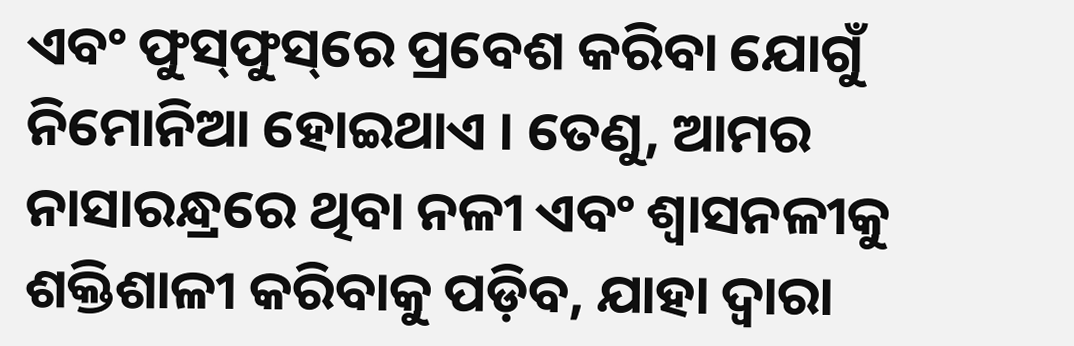ଏବଂ ଫୁସ୍‌ଫୁସ୍‌ରେ ପ୍ରବେଶ କରିବା ଯୋଗୁଁ ନିମୋନିଆ ହୋଇଥାଏ । ତେଣୁ, ଆମର ନାସାରନ୍ଧ୍ରରେ ଥିବା ନଳୀ ଏବଂ ଶ୍ବାସନଳୀକୁ ଶକ୍ତିଶାଳୀ କରିବାକୁ ପଡ଼ିବ, ଯାହା ଦ୍ବାରା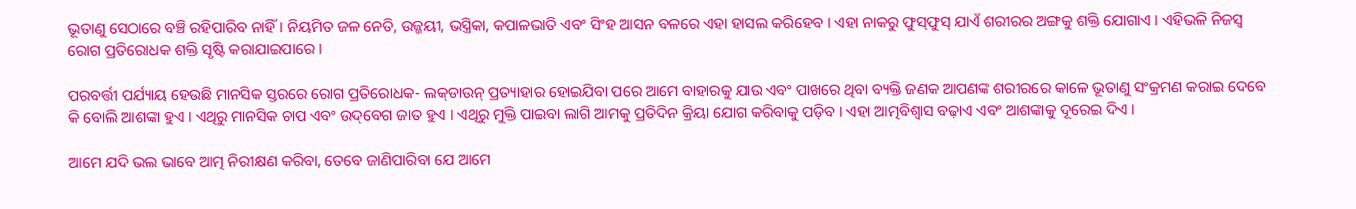ଭୂତାଣୁ ସେଠାରେ ବଞ୍ଚି ରହିପାରିବ ନାହିଁ । ନିୟମିତ ଜଳ ନେତି, ଉଜ୍ଜୟୀ, ଭସ୍ତ୍ରିକା, କପାଳଭାତି ଏବଂ ସିଂହ ଆସନ ବଳରେ ଏହା ହାସଲ କରିହେବ । ଏହା ନାକରୁ ଫୁସ୍‌ଫୁସ୍‌ ଯାଏଁ ଶରୀରର ଅଙ୍ଗକୁ ଶକ୍ତି ଯୋଗାଏ । ଏହିଭଳି ନିଜସ୍ବ ରୋଗ ପ୍ରତିରୋଧକ ଶକ୍ତି ସୃଷ୍ଟି କରାଯାଇପାରେ ।

ପରବର୍ତ୍ତୀ ପର୍ଯ୍ୟାୟ ହେଉଛି ମାନସିକ ସ୍ତରରେ ରୋଗ ପ୍ରତିରୋଧକ- ଲକ୍‌ଡାଉନ୍‌ ପ୍ରତ୍ୟାହାର ହୋଇଯିବା ପରେ ଆମେ ବାହାରକୁ ଯାଉ ଏବଂ ପାଖରେ ଥିବା ବ୍ୟକ୍ତି ଜଣକ ଆପଣଙ୍କ ଶରୀରରେ କାଳେ ଭୂତାଣୁ ସଂକ୍ରମଣ କରାଇ ଦେବେ କି ବୋଲି ଆଶଙ୍କା ହୁଏ । ଏଥିରୁ ମାନସିକ ଚାପ ଏବଂ ଉଦ୍‌ବେଗ ଜାତ ହୁଏ । ଏଥିରୁ ମୁକ୍ତି ପାଇବା ଲାଗି ଆମକୁ ପ୍ରତିଦିନ କ୍ରିୟା ଯୋଗ କରିବାକୁ ପଡ଼ିବ । ଏହା ଆତ୍ମବିଶ୍ବାସ ବଢ଼ାଏ ଏବଂ ଆଶଙ୍କାକୁ ଦୂରେଇ ଦିଏ ।

ଆମେ ଯଦି ଭଲ ଭାବେ ଆତ୍ମ ନିରୀକ୍ଷଣ କରିବା, ତେବେ ଜାଣିପାରିବା ଯେ ଆମେ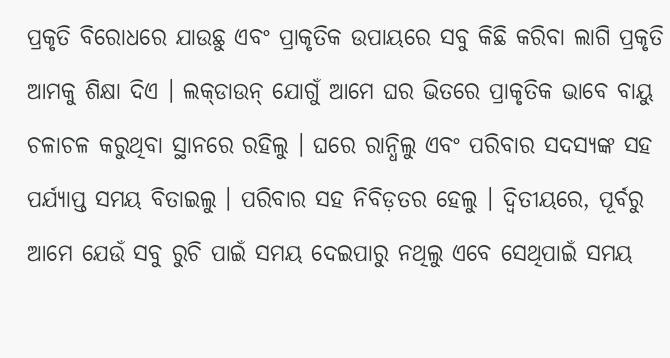ପ୍ରକୃତି ବିରୋଧରେ ଯାଉଛୁ ଏବଂ ପ୍ରାକୃତିକ ଉପାୟରେ ସବୁ କିଛି କରିବା ଲାଗି ପ୍ରକୃତି ଆମକୁ ଶିକ୍ଷା ଦିଏ । ଲକ୍‌ଡାଉନ୍‌ ଯୋଗୁଁ ଆମେ ଘର ଭିତରେ ପ୍ରାକୃତିକ ଭାବେ ବାୟୁ ଚଳାଚଳ କରୁଥିବା ସ୍ଥାନରେ ରହିଲୁ । ଘରେ ରାନ୍ଧିଲୁ ଏବଂ ପରିବାର ସଦସ୍ୟଙ୍କ ସହ ପର୍ଯ୍ୟାପ୍ତ ସମୟ ବିତାଇଲୁ । ପରିବାର ସହ ନିବିଡ଼ତର ହେଲୁ । ଦ୍ବିତୀୟରେ, ପୂର୍ବରୁ ଆମେ ଯେଉଁ ସବୁ ରୁଚି ପାଇଁ ସମୟ ଦେଇପାରୁ ନଥିଲୁ ଏବେ ସେଥିପାଇଁ ସମୟ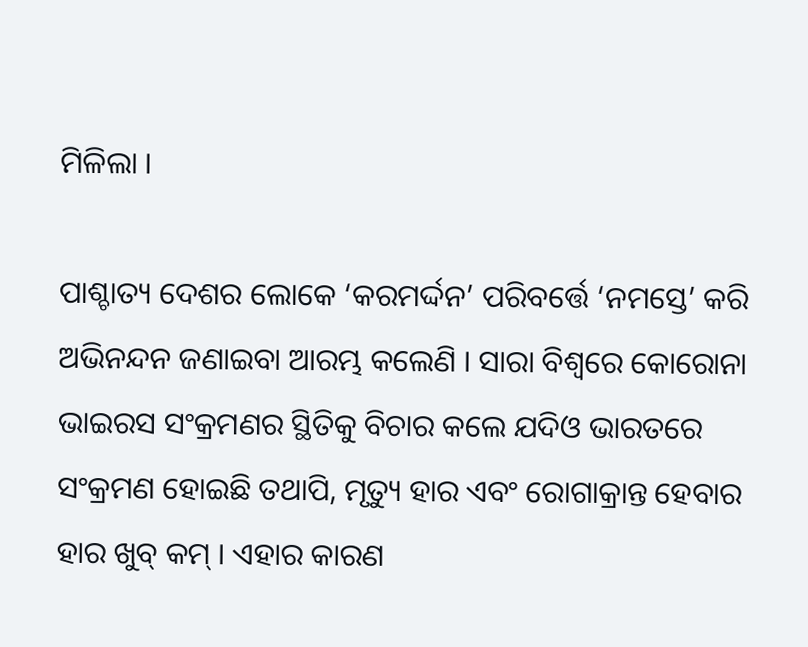ମିଳିଲା ।

ପାଶ୍ଚାତ୍ୟ ଦେଶର ଲୋକେ ‘କରମର୍ଦ୍ଦନ’ ପରିବର୍ତ୍ତେ ‘ନମସ୍ତେ’ କରି ଅଭିନନ୍ଦନ ଜଣାଇବା ଆରମ୍ଭ କଲେଣି । ସାରା ବିଶ୍ବରେ କୋରୋନା ଭାଇରସ ସଂକ୍ରମଣର ସ୍ଥିତିକୁ ବିଚାର କଲେ ଯଦିଓ ଭାରତରେ ସଂକ୍ରମଣ ହୋଇଛି ତଥାପି, ମୃତ୍ୟୁ ହାର ଏବଂ ରୋଗାକ୍ରାନ୍ତ ହେବାର ହାର ଖୁବ୍‌ କମ୍‌ । ଏହାର କାରଣ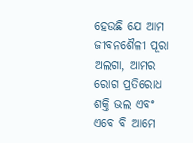ହେଉଛି ଯେ ଆମ ଜୀବନଶୈଳୀ ପୂରା ଅଲଗା, ଆମର ରୋଗ ପ୍ରତିରୋଧ ଶକ୍ତି ଭଲ ଏବଂ ଏବେ ବି ଆମେ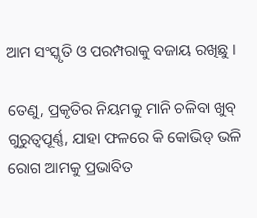ଆମ ସଂସ୍କୃତି ଓ ପରମ୍ପରାକୁ ବଜାୟ ରଖିଛୁ ।

ତେଣୁ, ପ୍ରକୃତିର ନିୟମକୁ ମାନି ଚଳିବା ଖୁବ୍‌ ଗୁରୁତ୍ବପୂର୍ଣ୍ଣ, ଯାହା ଫଳରେ କି କୋଭିଡ୍‌ ଭଳି ରୋଗ ଆମକୁ ପ୍ରଭାବିତ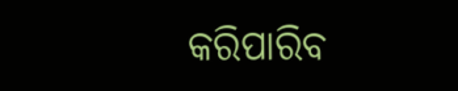କରିପାରିବ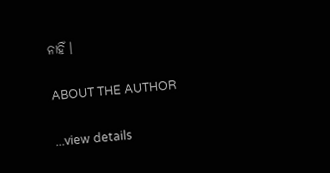ନାହିଁ ।

ABOUT THE AUTHOR

...view details